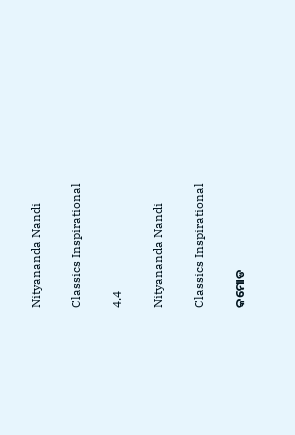Nityananda Nandi

Classics Inspirational

4.4

Nityananda Nandi

Classics Inspirational

କମୋଡ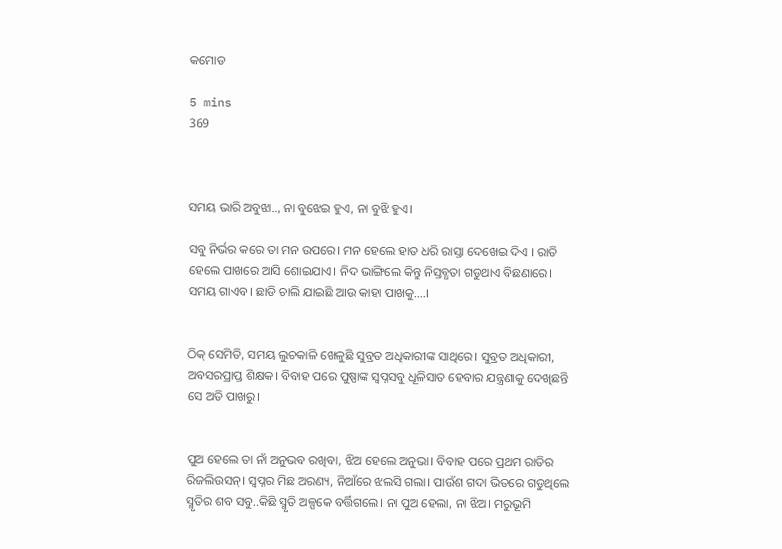କମୋଡ

5 mins
369



ସମୟ ଭାରି ଅବୁଝା.., ନା ବୁଝେଇ ହୁଏ, ନା ବୁଝି ହୁଏ।

ସବୁ ନିର୍ଭର କରେ ତା ମନ ଉପରେ। ମନ ହେଲେ ହାତ ଧରି ରାସ୍ତା ଦେଖେଇ ଦିଏ । ରାତି ହେଲେ ପାଖରେ ଆସି ଶୋଇଯାଏ। ନିଦ ଭାଙ୍ଗିଲେ କିନ୍ତୁ ନିସ୍ତବ୍ଧତା ଗଡୁଥାଏ ବିଛଣାରେ। ସମୟ ଗାଏବ। ଛାଡି ଚାଲି ଯାଇଛି ଆଉ କାହା ପାଖକୁ....।


ଠିକ୍ ସେମିତି, ସମୟ ଲୁଚକାଳି ଖେଳୁଛି ସୁବ୍ରତ ଅଧିକାରୀଙ୍କ ସାଥିରେ। ସୁବ୍ରତ ଅଧିକାରୀ, ଅବସରପ୍ରାପ୍ତ ଶିକ୍ଷକ। ବିବାହ ପରେ ପୁଷ୍ପାଙ୍କ ସ୍ବପ୍ନସବୁ ଧୂଳିସାତ ହେବାର ଯନ୍ତ୍ରଣାକୁ ଦେଖିଛନ୍ତି ସେ ଅତି ପାଖରୁ।


ପୁଅ ହେଲେ ତା ନାଁ ଅନୁଭବ ରଖିବା, ଝିଅ ହେଲେ ଅନୁଭା। ବିବାହ ପରେ ପ୍ରଥମ ରାତିର ରିଜଲିଉସନ୍। ସ୍ୱପ୍ନର ମିଛ ଅରଣ୍ୟ, ନିଆଁରେ ଝଲସି ଗଲା। ପାଉଁଶ ଗଦା ଭିତରେ ଗଡୁଥିଲେ ସ୍ମୃତିର ଶବ ସବୁ..କିଛି ସ୍ମୃତି ଅଳ୍ପକେ ବର୍ତ୍ତିଗଲେ। ନା ପୁଅ ହେଲା, ନା ଝିଅ। ମରୁଭୂମି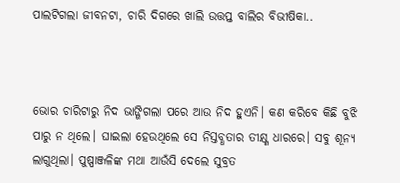ପାଲଟିଗଲା ଜୀବନଟା, ଚାରି ଦିଗରେ ଖାଲି ଉତ୍ତପ୍ତ ବାଲିର ବିଭୀଷିକା..



ଭୋର ଚାରିଟାରୁ ନିଦ ଭାଙ୍ଗିଗଲା ପରେ ଆଉ ନିଦ ହୁଏନି। କଣ କରିବେ କିଛି ବୁଝି ପାରୁ ନ ଥିଲେ। ଘାଇଲା ହେଉଥିଲେ ସେ ନିସ୍ତବ୍ଧତାର ତୀକ୍ଷ୍ଣ ଧାରରେ। ସବୁ ଶୂନ୍ୟ ଲାଗୁଥିଲା। ପୁଷ୍ପାଞ୍ଜଳିଙ୍କ ମଥା ଆଉଁସି ଦେଲେ ସୁବ୍ରତ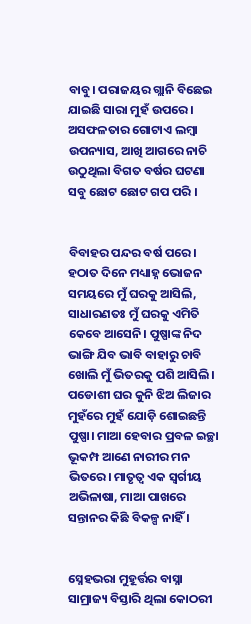ବାବୁ। ପରାଜୟର ଗ୍ଲାନି ବିଛେଇ ଯାଇଛି ସାରା ମୁହଁ ଉପରେ। ଅସଫଳତାର ଗୋଟାଏ ଲମ୍ବା ଉପନ୍ୟାସ, ଆଖି ଆଗରେ ନାଚି ଉଠୁଥିଲା ବିଗତ ବର୍ଷର ଘଟଣା ସବୁ ଛୋଟ ଛୋଟ ଗପ ପରି ।


ବିବାହର ପନ୍ଦର ବର୍ଷ ପରେ। ହଠାତ ଦିନେ ମଧ୍ୟାହ୍ନ ଭୋଜନ ସମୟରେ ମୁଁ ଘରକୁ ଆସିଲି, ସାଧାରଣତଃ ମୁଁ ଘରକୁ ଏମିତି କେବେ ଆସେନି। ପୁଷ୍ପାଙ୍କ ନିଦ ଭାଙ୍ଗି ଯିବ ଭାବି ବାହାରୁ ଚାବି ଖୋଲି ମୁଁ ଭିତରକୁ ପଶି ଆସିଲି। ପଡୋଶୀ ଘର କୁନି ଝିଅ ଲିଜାର ମୁହଁରେ ମୁହଁ ଯୋଡ଼ି ଶୋଇଛନ୍ତି ପୁଷ୍ପା। ମାଆ ହେବାର ପ୍ରବଳ ଇଚ୍ଛା ଭୂକମ୍ପ ଆଣେ ନାରୀର ମନ ଭିତରେ। ମାତୃତ୍ଵ ଏକ ସ୍ୱର୍ଗୀୟ ଅଭିଳାଷା, ମାଆ ପାଖରେ ସନ୍ତାନର କିଛି ବିକଳ୍ପ ନାହିଁ ।


ସ୍ନେହଭରା ମୁହୂର୍ତ୍ତର ବାସ୍ନା ସାମ୍ରାଜ୍ୟ ବିସ୍ତାରି ଥିଲା କୋଠରୀ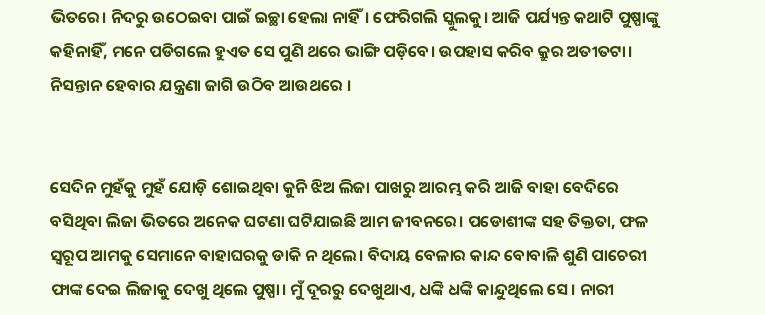ଭିତରେ। ନିଦରୁ ଉଠେଇବା ପାଇଁ ଇଚ୍ଛା ହେଲା ନାହିଁ। ଫେରିଗଲି ସ୍କୁଲକୁ। ଆଜି ପର୍ଯ୍ୟନ୍ତ କଥାଟି ପୁଷ୍ପାଙ୍କୁ କହିନାହିଁ, ମନେ ପଡିଗଲେ ହୁଏତ ସେ ପୁଣି ଥରେ ଭାଙ୍ଗି ପଡ଼ିବେ। ଉପହାସ କରିବ କ୍ରୁର ଅତୀତଟା। ନିସନ୍ତାନ ହେବାର ଯନ୍ତ୍ରଣା ଜାଗି ଉଠିବ ଆଉଥରେ ।


ସେଦିନ ମୁହଁକୁ ମୁହଁ ଯୋଡ଼ି ଶୋଇଥିବା କୁନି ଝିଅ ଲିଜା ପାଖରୁ ଆରମ୍ଭ କରି ଆଜି ବାହା ବେଦିରେ ବସିଥିବା ଲିଜା ଭିତରେ ଅନେକ ଘଟଣା ଘଟିଯାଇଛି ଆମ ଜୀବନରେ। ପଡୋଶୀଙ୍କ ସହ ତିକ୍ତତା, ଫଳ ସ୍ୱରୂପ ଆମକୁ ସେମାନେ ବାହାଘରକୁ ଡାକି ନ ଥିଲେ। ବିଦାୟ ବେଳାର କାନ୍ଦ ବୋବାଳି ଶୁଣି ପାଚେରୀ ଫାଙ୍କ ଦେଇ ଲିଜାକୁ ଦେଖୁ ଥିଲେ ପୁଷ୍ପା। ମୁଁ ଦୂରରୁ ଦେଖୁଥାଏ, ଧଙ୍କି ଧଙ୍କି କାନ୍ଦୁଥିଲେ ସେ। ନାରୀ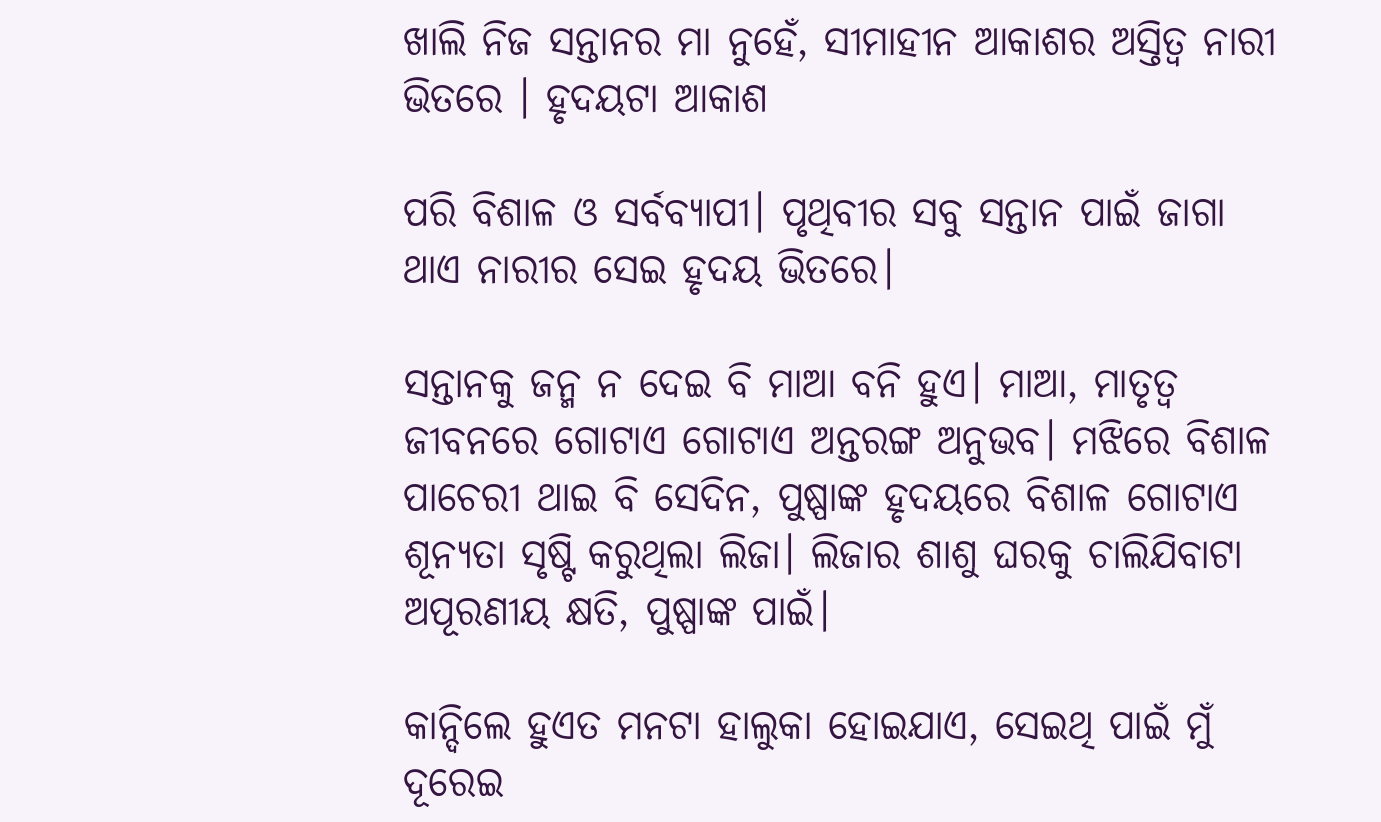ଖାଲି ନିଜ ସନ୍ତାନର ମା ନୁହେଁ, ସୀମାହୀନ ଆକାଶର ଅସ୍ତିତ୍ବ ନାରୀ ଭିତରେ । ହୃଦୟଟା ଆକାଶ

ପରି ବିଶାଳ ଓ ସର୍ବବ୍ୟାପୀ। ପୃଥିବୀର ସବୁ ସନ୍ତାନ ପାଇଁ ଜାଗା ଥାଏ ନାରୀର ସେଇ ହୃଦୟ ଭିତରେ।

ସନ୍ତାନକୁ ଜନ୍ମ ନ ଦେଇ ବି ମାଆ ବନି ହୁଏ। ମାଆ, ମାତୃତ୍ଵ ଜୀବନରେ ଗୋଟାଏ ଗୋଟାଏ ଅନ୍ତରଙ୍ଗ ଅନୁଭବ। ମଝିରେ ବିଶାଳ ପାଚେରୀ ଥାଇ ବି ସେଦିନ, ପୁଷ୍ପାଙ୍କ ହୃଦୟରେ ବିଶାଳ ଗୋଟାଏ ଶୂନ୍ୟତା ସୃଷ୍ଟି କରୁଥିଲା ଲିଜା। ଲିଜାର ଶାଶୁ ଘରକୁ ଚାଲିଯିବାଟା ଅପୂରଣୀୟ କ୍ଷତି, ପୁଷ୍ପାଙ୍କ ପାଇଁ।

କାନ୍ଦିଲେ ହୁଏତ ମନଟା ହାଲୁକା ହୋଇଯାଏ, ସେଇଥି ପାଇଁ ମୁଁ ଦୂରେଇ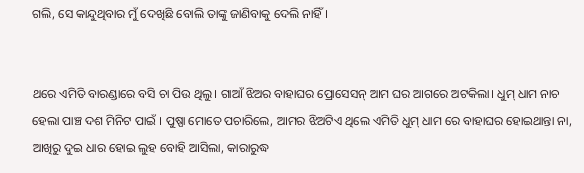ଗଲି, ସେ କାନ୍ଦୁଥିବାର ମୁଁ ଦେଖିଛି ବୋଲି ତାଙ୍କୁ ଜାଣିବାକୁ ଦେଲି ନାହିଁ।


ଥରେ ଏମିତି ବାରଣ୍ଡାରେ ବସି ଚା ପିଉ ଥିଲୁ। ଗାଆଁ ଝିଅର ବାହାଘର ପ୍ରୋସେସନ୍ ଆମ ଘର ଆଗରେ ଅଟକିଲା। ଧୁମ୍ ଧାମ ନାଚ ହେଲା ପାଞ୍ଚ ଦଶ ମିନିଟ ପାଇଁ । ପୁଷ୍ପା ମୋତେ ପଚାରିଲେ, ଆମର ଝିଅଟିଏ ଥିଲେ ଏମିତି ଧୁମ୍ ଧାମ ରେ ବାହାଘର ହୋଇଥାନ୍ତା ନା, ଆଖିରୁ ଦୁଇ ଧାର ହୋଇ ଲୁହ ବୋହି ଆସିଲା, କାରାରୁଦ୍ଧ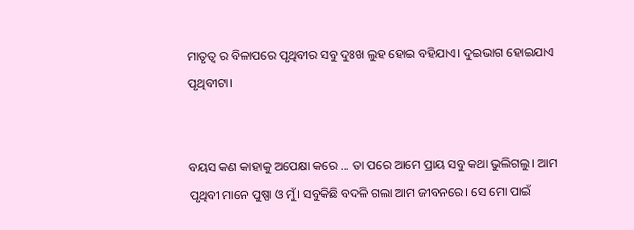ମାତୃତ୍ଵ ର ବିଳାପରେ ପୃଥିବୀର ସବୁ ଦୁଃଖ ଲୁହ ହୋଇ ବହିଯାଏ। ଦୁଇଭାଗ ହୋଇଯାଏ ପୃଥିବୀଟା।


ବୟସ କଣ କାହାକୁ ଅପେକ୍ଷା କରେ ... ତା ପରେ ଆମେ ପ୍ରାୟ ସବୁ କଥା ଭୁଲିଗଲୁ। ଆମ ପୃଥିବୀ ମାନେ ପୁଷ୍ପା ଓ ମୁଁ। ସବୁକିଛି ବଦଳି ଗଲା ଆମ ଜୀବନରେ। ସେ ମୋ ପାଇଁ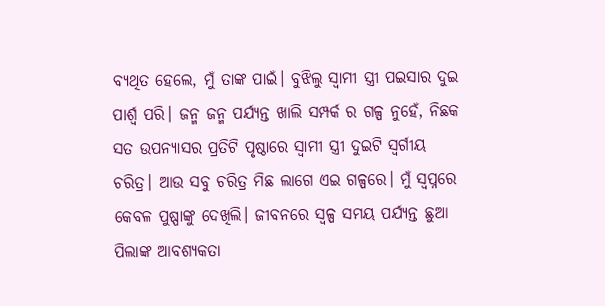ବ୍ୟଥିତ ହେଲେ, ମୁଁ ତାଙ୍କ ପାଇଁ। ବୁଝିଲୁ ସ୍ବାମୀ ସ୍ତ୍ରୀ ପଇସାର ଦୁଇ ପାର୍ଶ୍ଵ ପରି। ଜନ୍ମ ଜନ୍ମ ପର୍ଯ୍ୟନ୍ତ ଖାଲି ସମ୍ପର୍କ ର ଗଳ୍ପ ନୁହେଁ, ନିଛକ ସତ ଉପନ୍ୟାସର ପ୍ରତିଟି ପୃଷ୍ଠାରେ ସ୍ଵାମୀ ସ୍ତ୍ରୀ ଦୁଇଟି ସ୍ୱର୍ଗୀୟ ଚରିତ୍ର। ଆଉ ସବୁ ଚରିତ୍ର ମିଛ ଲାଗେ ଏଇ ଗଳ୍ପରେ। ମୁଁ ସ୍ୱପ୍ନରେ କେବଳ ପୁଷ୍ପାଙ୍କୁ ଦେଖିଲି। ଜୀବନରେ ସ୍ୱଳ୍ପ ସମୟ ପର୍ଯ୍ୟନ୍ତ ଛୁଆ ପିଲାଙ୍କ ଆବଶ୍ୟକତା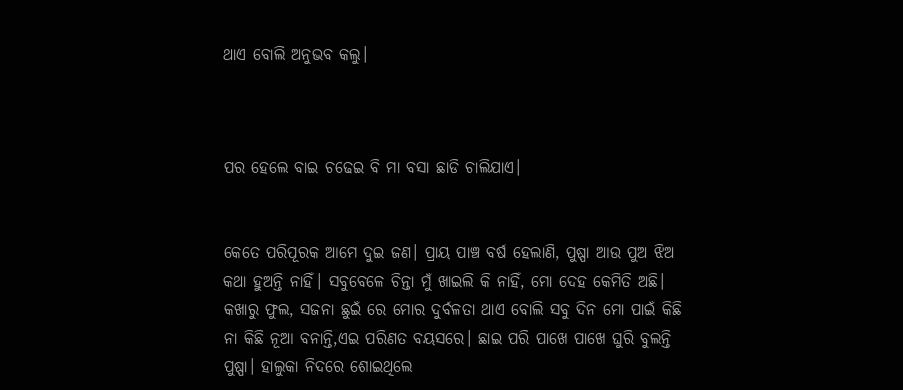ଥାଏ ବୋଲି ଅନୁଭବ କଲୁ।



ପର ହେଲେ ବାଇ ଚଢେଇ ବି ମା ବସା ଛାଡି ଚାଲିଯାଏ।


କେତେ ପରିପୂରକ ଆମେ ଦୁଇ ଜଣ। ପ୍ରାୟ ପାଞ୍ଚ ବର୍ଷ ହେଲାଣି, ପୁଷ୍ପା ଆଉ ପୁଅ ଝିଅ କଥା ହୁଅନ୍ତି ନାହିଁ। ସବୁବେଳେ ଚିନ୍ତା ମୁଁ ଖାଇଲି କି ନାହିଁ, ମୋ ଦେହ କେମିତି ଅଛି। କଖାରୁ ଫୁଲ, ସଜନା ଛୁଇଁ ରେ ମୋର ଦୁର୍ବଳତା ଥାଏ ବୋଲି ସବୁ ଦିନ ମୋ ପାଇଁ କିଛି ନା କିଛି ନୂଆ ବନାନ୍ତି,ଏଇ ପରିଣତ ବୟସରେ। ଛାଇ ପରି ପାଖେ ପାଖେ ଘୁରି ବୁଲନ୍ତି ପୁଷ୍ପା। ହାଲୁକା ନିଦରେ ଶୋଇଥିଲେ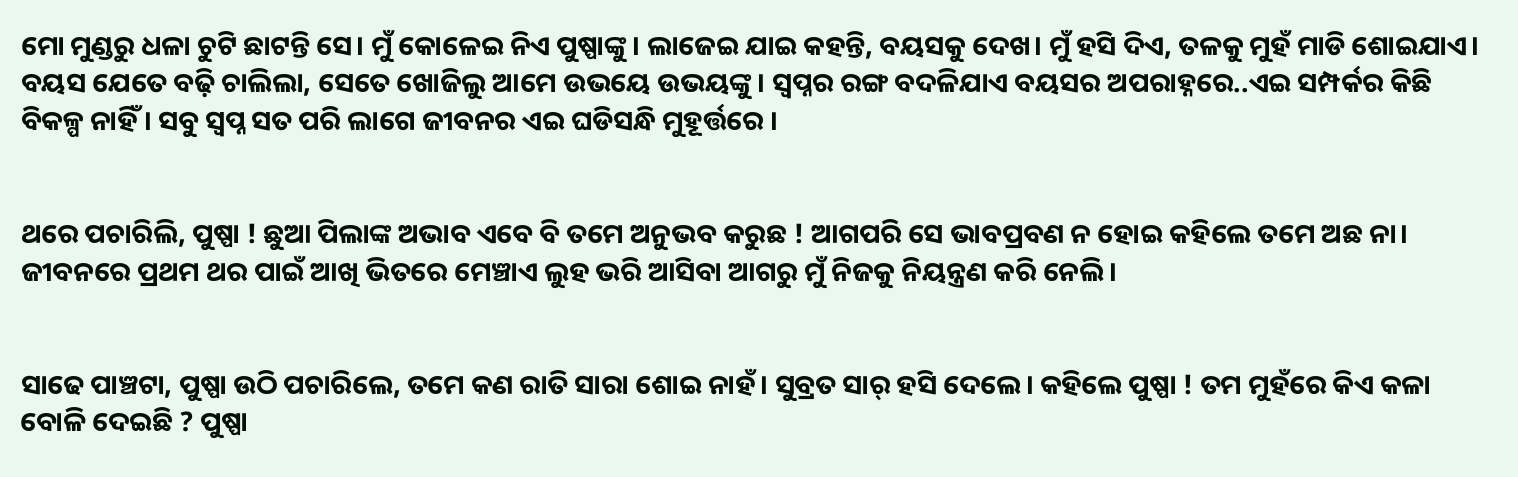ମୋ ମୁଣ୍ଡରୁ ଧଳା ଚୁଟି ଛାଟନ୍ତି ସେ। ମୁଁ କୋଳେଇ ନିଏ ପୁଷ୍ପାଙ୍କୁ। ଲାଜେଇ ଯାଇ କହନ୍ତି, ବୟସକୁ ଦେଖ। ମୁଁ ହସି ଦିଏ, ତଳକୁ ମୁହଁ ମାଡି ଶୋଇଯାଏ। ବୟସ ଯେତେ ବଢ଼ି ଚାଲିଲା, ସେତେ ଖୋଜିଲୁ ଆମେ ଉଭୟେ ଉଭୟଙ୍କୁ। ସ୍ୱପ୍ନର ରଙ୍ଗ ବଦଳିଯାଏ ବୟସର ଅପରାହ୍ନରେ..ଏଇ ସମ୍ପର୍କର କିଛି ବିକଳ୍ପ ନାହିଁ। ସବୁ ସ୍ବପ୍ନ ସତ ପରି ଲାଗେ ଜୀବନର ଏଇ ଘଡିସନ୍ଧି ମୁହୂର୍ତ୍ତରେ ।


ଥରେ ପଚାରିଲି, ପୁଷ୍ପା ! ଛୁଆ ପିଲାଙ୍କ ଅଭାବ ଏବେ ବି ତମେ ଅନୁଭବ କରୁଛ ! ଆଗପରି ସେ ଭାବପ୍ରବଣ ନ ହୋଇ କହିଲେ ତମେ ଅଛ ନା। ଜୀବନରେ ପ୍ରଥମ ଥର ପାଇଁ ଆଖି ଭିତରେ ମେଞ୍ଚାଏ ଲୁହ ଭରି ଆସିବା ଆଗରୁ ମୁଁ ନିଜକୁ ନିୟନ୍ତ୍ରଣ କରି ନେଲି।


ସାଢେ ପାଞ୍ଚଟା, ପୁଷ୍ପା ଉଠି ପଚାରିଲେ, ତମେ କଣ ରାତି ସାରା ଶୋଇ ନାହଁ। ସୁବ୍ରତ ସାର୍ ହସି ଦେଲେ। କହିଲେ ପୁଷ୍ପା ! ତମ ମୁହଁରେ କିଏ କଳା ବୋଳି ଦେଇଛି ? ପୁଷ୍ପା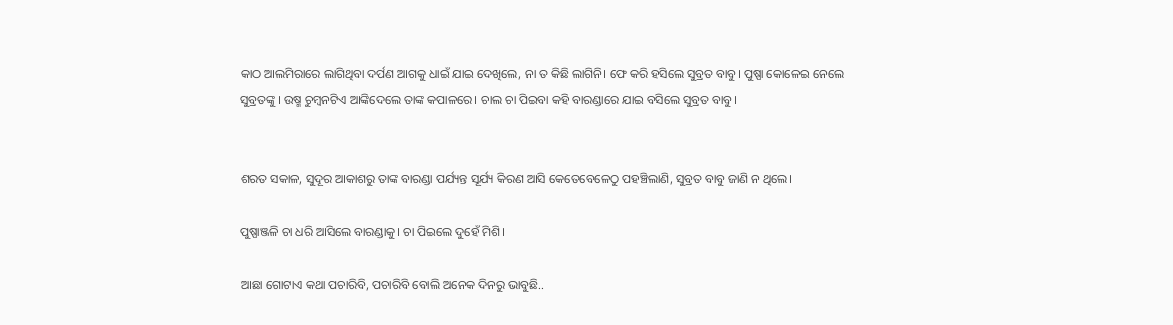କାଠ ଆଲମିରାରେ ଲାଗିଥିବା ଦର୍ପଣ ଆଗକୁ ଧାଇଁ ଯାଇ ଦେଖିଲେ, ନା ତ କିଛି ଲାଗିନି। ଫେ କରି ହସିଲେ ସୁବ୍ରତ ବାବୁ। ପୁଷ୍ପା କୋଳେଇ ନେଲେ ସୁବ୍ରତଙ୍କୁ । ଉଷ୍ମ ଚୁମ୍ବନଟିଏ ଆଙ୍କିଦେଲେ ତାଙ୍କ କପାଳରେ। ଚାଲ ଚା ପିଇବା କହି ବାରଣ୍ଡାରେ ଯାଇ ବସିଲେ ସୁବ୍ରତ ବାବୁ।


ଶରତ ସକାଳ, ସୁଦୂର ଆକାଶରୁ ତାଙ୍କ ବାରଣ୍ଡା ପର୍ଯ୍ୟନ୍ତ ସୂର୍ଯ୍ୟ କିରଣ ଆସି କେତେବେଳେଠୁ ପହଞ୍ଚିଲାଣି, ସୁବ୍ରତ ବାବୁ ଜାଣି ନ ଥିଲେ।

ପୁଷ୍ପାଞ୍ଜଳି ଚା ଧରି ଆସିଲେ ବାରଣ୍ଡାକୁ। ଚା ପିଇଲେ ଦୁହେଁ ମିଶି।

ଆଛା ଗୋଟାଏ କଥା ପଚାରିବି, ପଚାରିବି ବୋଲି ଅନେକ ଦିନରୁ ଭାବୁଛି..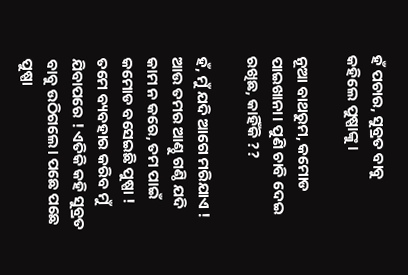ହଁ ପଚାର, ସୁବ୍ରତ ବାବୁ କହିଲେ ପୁଷ୍ପାଙ୍କୁ।

ନୂଆ ବାଥରୁମ, କମୋଡ ପାଇଖାନା। ପୁଣି ଚାବି ଦେଇ ରଖିଛ, କାହିଁକି ??

ହଁ, ମୁଁ ଯଦି ଆଗେ ମରିଯାଏ ! ଆଉ ତମର ଆଣ୍ଠୁ ଗଣ୍ଠି ଯଦି କାମ ନ କରେ, ତମ ପାଇଁ କମୋଡ ବସେଇଛି ପୁଷ୍ପା ! ତମେ ବ୍ୟବହାର କରିବ ମୁଁ ଯିବାପରେ ! ଏତିକି କହି ସୁବ୍ରତ ବାବୁ ଉଠିଗଲେ। ପଛେ ପଛେ ପୁଷ୍ପା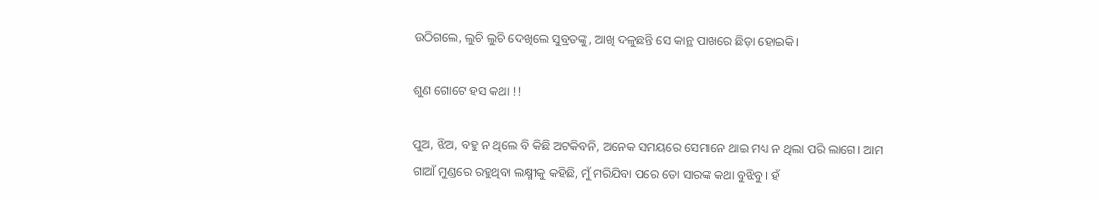ଉଠିଗଲେ, ଲୁଚି ଲୁଚି ଦେଖିଲେ ସୁବ୍ରତଙ୍କୁ, ଆଖି ଦଳୁଛନ୍ତି ସେ କାନ୍ଥ ପାଖରେ ଛିଡ଼ା ହୋଇକି।

ଶୁଣ ଗୋଟେ ହସ କଥା !!

ପୁଅ, ଝିଅ, ବହୁ ନ ଥିଲେ ବି କିଛି ଅଟକିବନି, ଅନେକ ସମୟରେ ସେମାନେ ଥାଇ ମଧ୍ୟ ନ ଥିଲା ପରି ଲାଗେ। ଆମ ଗାଆଁ ମୁଣ୍ଡରେ ରହୁଥିବା ଲକ୍ଷ୍ମୀକୁ କହିଛି, ମୁଁ ମରିଯିବା ପରେ ତୋ ସାରଙ୍କ କଥା ବୁଝିବୁ। ହଁ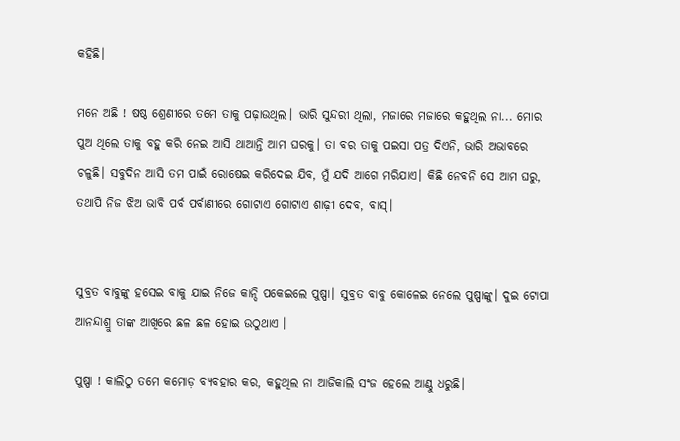କହିଛି।

ମନେ ଅଛି ! ଷଷ୍ଠ ଶ୍ରେଣୀରେ ତମେ ତାକୁ ପଢ଼ାଉଥିଲ। ଭାରି ସୁନ୍ଦରୀ ଥିଲା, ମଜାରେ ମଜାରେ କହୁଥିଲ ନା... ମୋର ପୁଅ ଥିଲେ ତାକୁ ବହୁ କରି ନେଇ ଆସି ଥାଆନ୍ତି ଆମ ଘରକୁ। ତା ବର ତାକୁ ପଇସା ପତ୍ର ଦିଏନି, ଭାରି ଅଭାବରେ ଚଳୁଛି। ସବୁଦିନ ଆସି ତମ ପାଇଁ ରୋଷେଇ କରିଦେଇ ଯିବ, ମୁଁ ଯଦି ଆଗେ ମରିଯାଏ। କିଛି ନେବନି ସେ ଆମ ଘରୁ, ତଥାପି ନିଜ ଝିଅ ଭାବି ପର୍ବ ପର୍ବାଣୀରେ ଗୋଟାଏ ଗୋଟାଏ ଶାଢ଼ୀ ଦେବ, ବାସ୍।


ସୁବ୍ରତ ବାବୁଙ୍କୁ ହସେଇ ବାକୁ ଯାଇ ନିଜେ କାନ୍ଦି ପକେଇଲେ ପୁଷ୍ପା। ସୁବ୍ରତ ବାବୁ କୋଳେଇ ନେଲେ ପୁଷ୍ପାଙ୍କୁ। ଦୁଇ ଟୋପା ଆନନ୍ଦାଶ୍ରୁ ତାଙ୍କ ଆଖିରେ ଛଳ ଛଳ ହୋଇ ଉଠୁଥାଏ ।

ପୁଷ୍ପା ! କାଲିଠୁ ତମେ କମୋଡ଼ ବ୍ୟବହାର କର, କହୁଥିଲ ନା ଆଜିକାଲି ସଂଜ ହେଲେ ଆଣ୍ଠୁ ଧରୁଛି।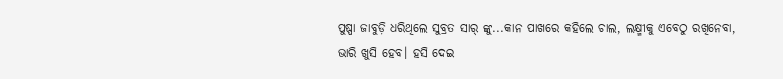ପୁଷ୍ପା ଜାବୁଡ଼ି ଧରିଥିଲେ ସୁବ୍ରତ ସାର୍ ଙ୍କୁ...କାନ ପାଖରେ କହିଲେ ଚାଲ, ଲକ୍ଷ୍ମୀକୁ ଏବେଠୁ ରଖିନେବା, ଭାରି ଖୁସି ହେବ। ହସି ଦେଇ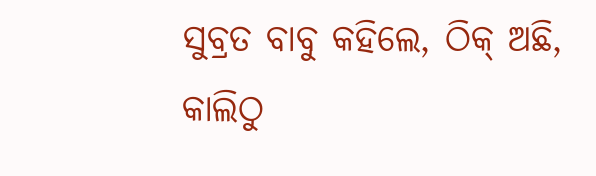ସୁବ୍ରତ ବାବୁ କହିଲେ, ଠିକ୍ ଅଛି, କାଲିଠୁ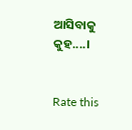ଆସିବାକୁ କୁହ....।


Rate this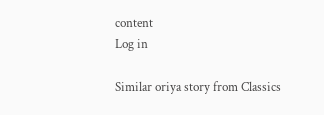content
Log in

Similar oriya story from Classics